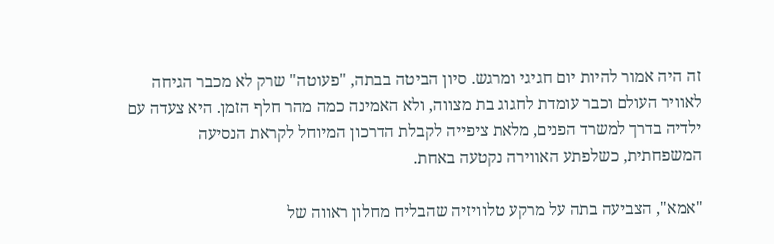זה היה אמור להיות יום חגיגי ומרגש. סיון הביטה בבתה, "פעוטה" שרק לא מכבר הגיחה לאוויר העולם וכבר עומדת לחגוג בת מצווה, ולא האמינה כמה מהר חלף הזמן. היא צעדה עם ילדיה בדרך למשרד הפנים, מלאת ציפייה לקבלת הדרכון המיוחל לקראת הנסיעה המשפחתית, כשלפתע האווירה נקטעה באחת.

"אמא", הצביעה בתה על מרקע טלוויזיה שהבליח מחלון ראווה של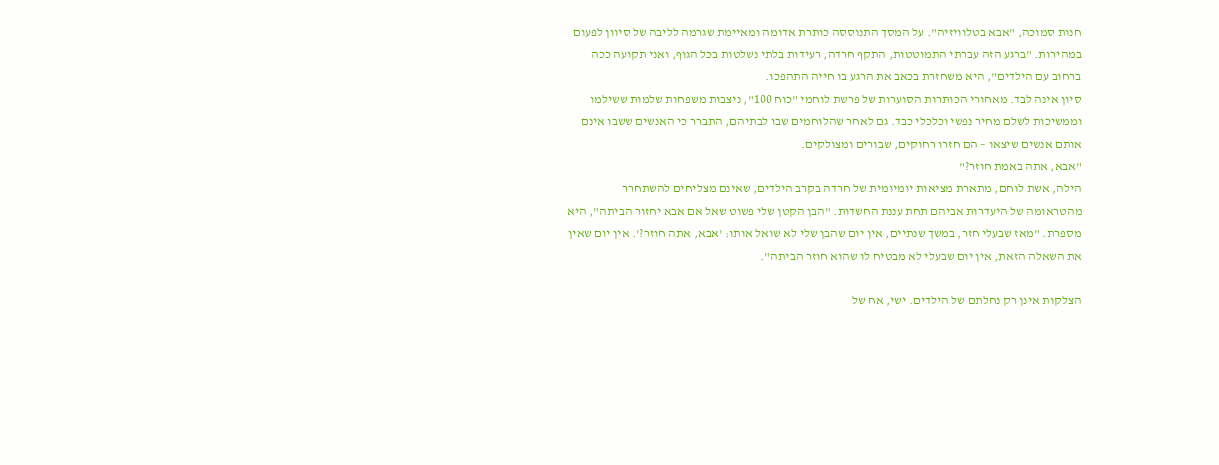חנות סמוכה, "אבא בטלוויזיה". על המסך התנוססה כותרת אדומה ומאיימת שגרמה לליבה של סיוון לפעום במהירות. "ברגע הזה עברתי התמוטטות, התקף חרדה, רעידות בלתי נשלטות בכל הגוף, ואני תקועה ככה ברחוב עם הילדים", היא משחזרת בכאב את הרגע בו חייה התהפכו.
סיון אינה לבד. מאחורי הכותרות הסוערות של פרשת לוחמי "כוח 100", ניצבות משפחות שלמות ששילמו וממשיכות לשלם מחיר נפשי וכלכלי כבד. גם לאחר שהלוחמים שבו לבתיהם, התברר כי האנשים ששבו אינם אותם אנשים שיצאו – הם חזרו רחוקים, שבורים ומצולקים.
"אבא, אתה באמת חוזר?"
הילה, אשת לוחם, מתארת מציאות יומיומית של חרדה בקרב הילדים, שאינם מצליחים להשתחרר מהטראומה של היעדרות אביהם תחת עננת החשדות. "הבן הקטן שלי פשוט שאל אם אבא יחזור הביתה", היא מספרת. "מאז שבעלי חזר, במשך שנתיים, אין יום שהבן שלי לא שואל אותו: 'אבא, אתה חוזר?'. אין יום שאין את השאלה הזאת, אין יום שבעלי לא מבטיח לו שהוא חוזר הביתה".

הצלקות אינן רק נחלתם של הילדים. ישי, אח של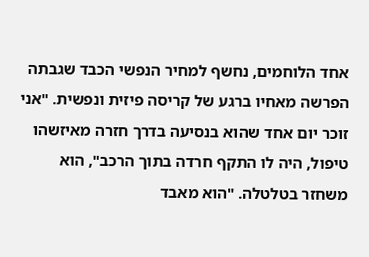אחד הלוחמים, נחשף למחיר הנפשי הכבד שגבתה הפרשה מאחיו ברגע של קריסה פיזית ונפשית. "אני זוכר יום אחד שהוא בנסיעה בדרך חזרה מאיזשהו טיפול, היה לו התקף חרדה בתוך הרכב", הוא משחזר בטלטלה. "הוא מאבד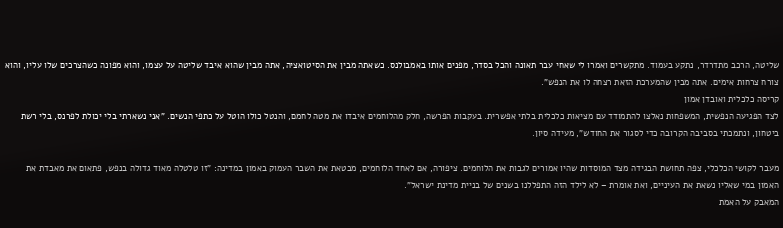שליטה, הרכב מתדרדר, נתקע בעמוד. מתקשרים ואמרו לי שאחי עבר תאונה והכל בסדר, מפנים אותו באמבולנס. כשאתה מבין את הסיטואציה, אתה מבין שהוא איבד שליטה על עצמו, והוא מפונה כשהצרכים שלו עליו, והוא צורח צרחות אימים. אתה מבין שהמערכת הזאת רצחה לו את הנפש".
קריסה כלכלית ואובדן אמון
לצד הפגיעה הנפשית, המשפחות נאלצו להתמודד עם מציאות כלכלית בלתי אפשרית. בעקבות הפרשה, חלק מהלוחמים איבדו את מטה לחמם, והנטל כולו הוטל על כתפי הנשים. "אני נשארתי בלי יכולת לפרנס, בלי רשת ביטחון, ונתמכתי בסביבה הקרובה כדי לסגור את החודש", מעידה סיון.

מעבר לקושי הכלכלי, צפה תחושת הבגידה מצד המוסדות שהיו אמורים לגבות את הלוחמים. ציפורה, אם לאחד הלוחמים, מבטאת את השבר העמוק באמון במדינה: "זו טלטלה מאוד גדולה בנפש, פתאום את מאבדת את האמון במי שאליו נשאת את העיניים, ואת אומרת – לא לילד הזה התפללנו בשנים של בניית מדינת ישראל".
המאבק על האמת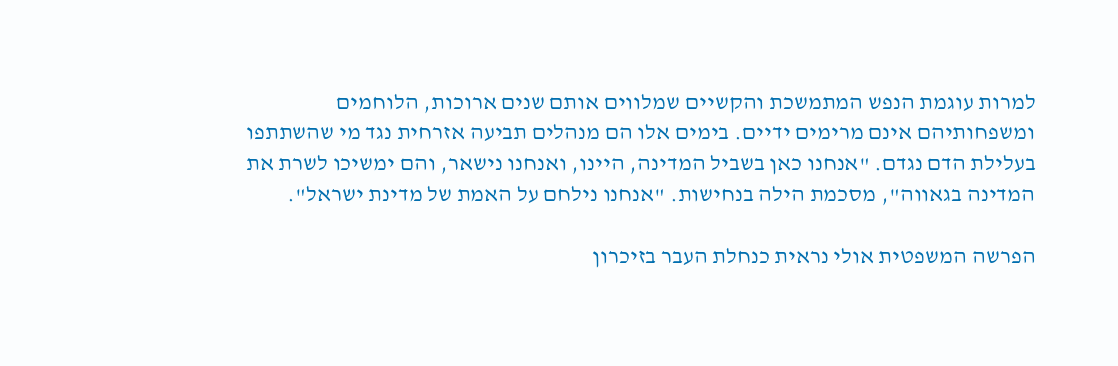למרות עוגמת הנפש המתמשכת והקשיים שמלווים אותם שנים ארוכות, הלוחמים ומשפחותיהם אינם מרימים ידיים. בימים אלו הם מנהלים תביעה אזרחית נגד מי שהשתתפו בעלילת הדם נגדם. "אנחנו כאן בשביל המדינה, היינו, ואנחנו נישאר, והם ימשיכו לשרת את המדינה בגאווה", מסכמת הילה בנחישות. "אנחנו נילחם על האמת של מדינת ישראל".

הפרשה המשפטית אולי נראית כנחלת העבר בזיכרון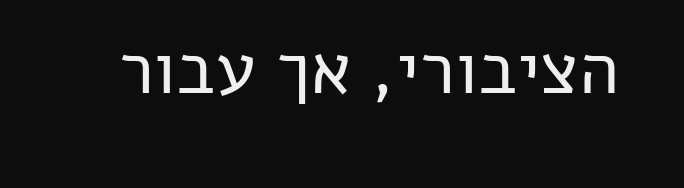הציבורי, אך עבור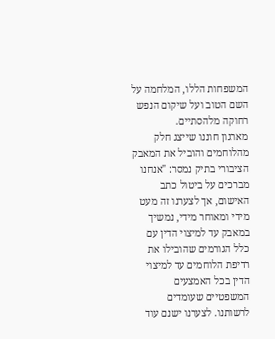המשפחות הללו, המלחמה על השם הטוב ועל שיקום הנפש רחוקה מלהסתיים.
מארגון חוננו שייצג חלק מהלוחמים והוביל את המאבק הציבורי בתיק נמסר: "אנחנו מברכים על ביטול כתב האישום, אך לצערנו זה מעט מידי ומאוחר מידי, נמשיך במאבק עד למיצוי הדין עם כלל הגורמים שהובילו את רדיפת הלוחמים עד למיצוי הדין בכל האמצעים המשפטיים שעומדים לרשותנו. לצערנו ישנם עוד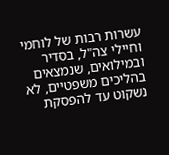עשרות רבות של לוחמי וחיילי צה"ל, בסדיר ובמילואים, שנמצאים בהליכים משפטיים, לא נשקוט עד להפסקת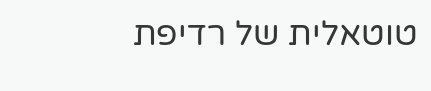טוטאלית של רדיפת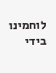לוחמינו בידי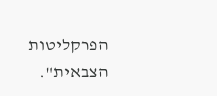הפרקליטות הצבאית".